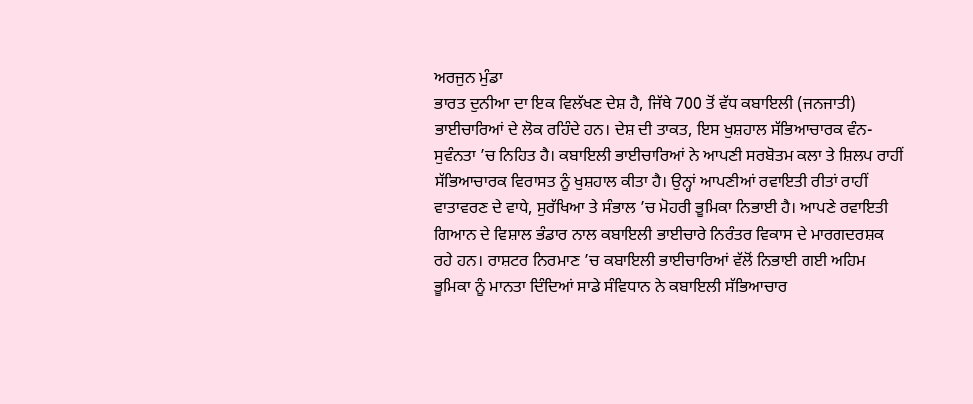ਅਰਜੁਨ ਮੁੰਡਾ
ਭਾਰਤ ਦੁਨੀਆ ਦਾ ਇਕ ਵਿਲੱਖਣ ਦੇਸ਼ ਹੈ, ਜਿੱਥੇ 700 ਤੋਂ ਵੱਧ ਕਬਾਇਲੀ (ਜਨਜਾਤੀ) ਭਾਈਚਾਰਿਆਂ ਦੇ ਲੋਕ ਰਹਿੰਦੇ ਹਨ। ਦੇਸ਼ ਦੀ ਤਾਕਤ, ਇਸ ਖੁਸ਼ਹਾਲ ਸੱਭਿਆਚਾਰਕ ਵੰਨ-ਸੁਵੰਨਤਾ ’ਚ ਨਿਹਿਤ ਹੈ। ਕਬਾਇਲੀ ਭਾਈਚਾਰਿਆਂ ਨੇ ਆਪਣੀ ਸਰਬੋਤਮ ਕਲਾ ਤੇ ਸ਼ਿਲਪ ਰਾਹੀਂ ਸੱਭਿਆਚਾਰਕ ਵਿਰਾਸਤ ਨੂੰ ਖੁਸ਼ਹਾਲ ਕੀਤਾ ਹੈ। ਉਨ੍ਹਾਂ ਆਪਣੀਆਂ ਰਵਾਇਤੀ ਰੀਤਾਂ ਰਾਹੀਂ ਵਾਤਾਵਰਣ ਦੇ ਵਾਧੇ, ਸੁਰੱਖਿਆ ਤੇ ਸੰਭਾਲ ’ਚ ਮੋਹਰੀ ਭੂਮਿਕਾ ਨਿਭਾਈ ਹੈ। ਆਪਣੇ ਰਵਾਇਤੀ ਗਿਆਨ ਦੇ ਵਿਸ਼ਾਲ ਭੰਡਾਰ ਨਾਲ ਕਬਾਇਲੀ ਭਾਈਚਾਰੇ ਨਿਰੰਤਰ ਵਿਕਾਸ ਦੇ ਮਾਰਗਦਰਸ਼ਕ ਰਹੇ ਹਨ। ਰਾਸ਼ਟਰ ਨਿਰਮਾਣ ’ਚ ਕਬਾਇਲੀ ਭਾਈਚਾਰਿਆਂ ਵੱਲੋਂ ਨਿਭਾਈ ਗਈ ਅਹਿਮ ਭੂਮਿਕਾ ਨੂੰ ਮਾਨਤਾ ਦਿੰਦਿਆਂ ਸਾਡੇ ਸੰਵਿਧਾਨ ਨੇ ਕਬਾਇਲੀ ਸੱਭਿਆਚਾਰ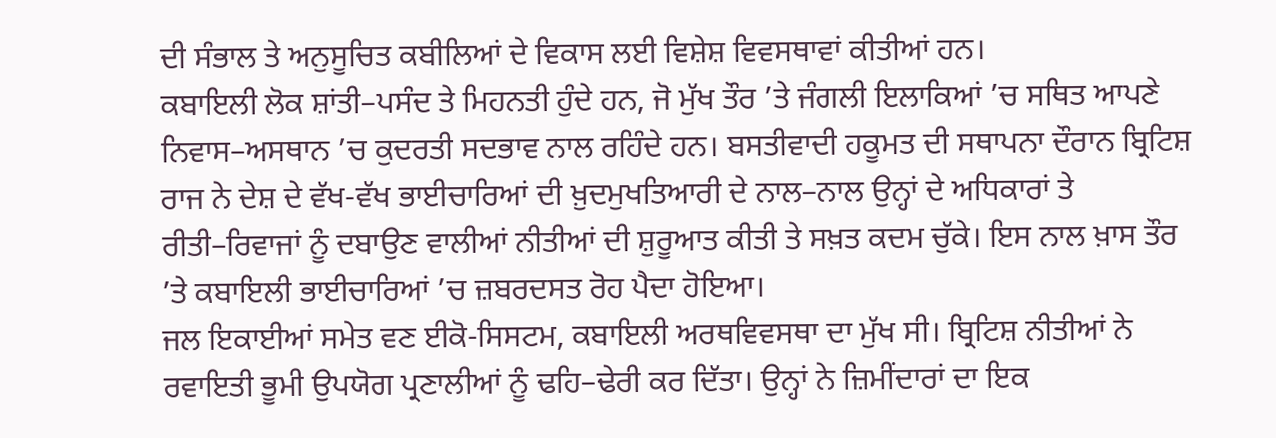ਦੀ ਸੰਭਾਲ ਤੇ ਅਨੁਸੂਚਿਤ ਕਬੀਲਿਆਂ ਦੇ ਵਿਕਾਸ ਲਈ ਵਿਸ਼ੇਸ਼ ਵਿਵਸਥਾਵਾਂ ਕੀਤੀਆਂ ਹਨ।
ਕਬਾਇਲੀ ਲੋਕ ਸ਼ਾਂਤੀ–ਪਸੰਦ ਤੇ ਮਿਹਨਤੀ ਹੁੰਦੇ ਹਨ, ਜੋ ਮੁੱਖ ਤੌਰ ’ਤੇ ਜੰਗਲੀ ਇਲਾਕਿਆਂ ’ਚ ਸਥਿਤ ਆਪਣੇ ਨਿਵਾਸ–ਅਸਥਾਨ ’ਚ ਕੁਦਰਤੀ ਸਦਭਾਵ ਨਾਲ ਰਹਿੰਦੇ ਹਨ। ਬਸਤੀਵਾਦੀ ਹਕੂਮਤ ਦੀ ਸਥਾਪਨਾ ਦੌਰਾਨ ਬ੍ਰਿਟਿਸ਼ ਰਾਜ ਨੇ ਦੇਸ਼ ਦੇ ਵੱਖ-ਵੱਖ ਭਾਈਚਾਰਿਆਂ ਦੀ ਖ਼ੁਦਮੁਖਤਿਆਰੀ ਦੇ ਨਾਲ–ਨਾਲ ਉਨ੍ਹਾਂ ਦੇ ਅਧਿਕਾਰਾਂ ਤੇ ਰੀਤੀ–ਰਿਵਾਜਾਂ ਨੂੰ ਦਬਾਉਣ ਵਾਲੀਆਂ ਨੀਤੀਆਂ ਦੀ ਸ਼ੁਰੂਆਤ ਕੀਤੀ ਤੇ ਸਖ਼ਤ ਕਦਮ ਚੁੱਕੇ। ਇਸ ਨਾਲ ਖ਼ਾਸ ਤੌਰ ’ਤੇ ਕਬਾਇਲੀ ਭਾਈਚਾਰਿਆਂ ’ਚ ਜ਼ਬਰਦਸਤ ਰੋਹ ਪੈਦਾ ਹੋਇਆ।
ਜਲ ਇਕਾਈਆਂ ਸਮੇਤ ਵਣ ਈਕੋ-ਸਿਸਟਮ, ਕਬਾਇਲੀ ਅਰਥਵਿਵਸਥਾ ਦਾ ਮੁੱਖ ਸੀ। ਬ੍ਰਿਟਿਸ਼ ਨੀਤੀਆਂ ਨੇ ਰਵਾਇਤੀ ਭੂਮੀ ਉਪਯੋਗ ਪ੍ਰਣਾਲੀਆਂ ਨੂੰ ਢਹਿ–ਢੇਰੀ ਕਰ ਦਿੱਤਾ। ਉਨ੍ਹਾਂ ਨੇ ਜ਼ਿਮੀਂਦਾਰਾਂ ਦਾ ਇਕ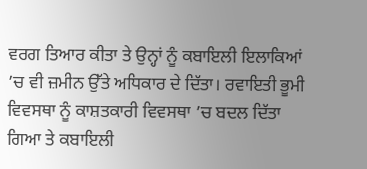ਵਰਗ ਤਿਆਰ ਕੀਤਾ ਤੇ ਉਨ੍ਹਾਂ ਨੂੰ ਕਬਾਇਲੀ ਇਲਾਕਿਆਂ ’ਚ ਵੀ ਜ਼ਮੀਨ ਉੱਤੇ ਅਧਿਕਾਰ ਦੇ ਦਿੱਤਾ। ਰਵਾਇਤੀ ਭੂਮੀ ਵਿਵਸਥਾ ਨੂੰ ਕਾਸ਼ਤਕਾਰੀ ਵਿਵਸਥਾ ’ਚ ਬਦਲ ਦਿੱਤਾ ਗਿਆ ਤੇ ਕਬਾਇਲੀ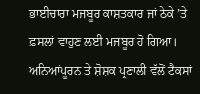ਭਾਈਚਾਰਾ ਮਜਬੂਰ ਕਾਸ਼ਤਕਾਰ ਜਾਂ ਠੇਕੇ ’ਤੇ ਫ਼ਸਲਾਂ ਵਾਹੁਣ ਲਈ ਮਜਬੂਰ ਹੋ ਗਿਆ। ਅਨਿਆਂਪੂਰਨ ਤੇ ਸ਼ੋਸ਼ਕ ਪ੍ਰਣਾਲੀ ਵੱਲੋਂ ਟੈਕਸਾਂ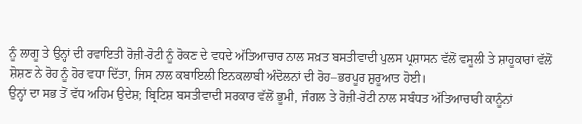ਨੂੰ ਲਾਗੂ ਤੇ ਉਨ੍ਹਾਂ ਦੀ ਰਵਾਇਤੀ ਰੋਜ਼ੀ-ਰੋਟੀ ਨੂੰ ਰੋਕਣ ਦੇ ਵਧਦੇ ਅੱਤਿਆਚਾਰ ਨਾਲ ਸਖ਼ਤ ਬਸਤੀਵਾਦੀ ਪੁਲਸ ਪ੍ਰਸ਼ਾਸਨ ਵੱਲੋਂ ਵਸੂਲੀ ਤੇ ਸ਼ਾਹੂਕਾਰਾਂ ਵੱਲੋਂ ਸ਼ੋਸ਼ਣ ਨੇ ਰੋਹ ਨੂੰ ਹੋਰ ਵਧਾ ਦਿੱਤਾ, ਜਿਸ ਨਾਲ ਕਬਾਇਲੀ ਇਨਕਲਾਬੀ ਅੰਦੋਲਨਾਂ ਦੀ ਰੋਹ–ਭਰਪੂਰ ਸ਼ੁਰੂਆਤ ਹੋਈ।
ਉਨ੍ਹਾਂ ਦਾ ਸਭ ਤੋਂ ਵੱਧ ਅਹਿਮ ਉਦੇਸ਼; ਬ੍ਰਿਟਿਸ਼ ਬਸਤੀਵਾਦੀ ਸਰਕਾਰ ਵੱਲੋਂ ਭੂਮੀ, ਜੰਗਲ ਤੇ ਰੋਜ਼ੀ-ਰੋਟੀ ਨਾਲ ਸਬੰਧਤ ਅੱਤਿਆਚਾਰੀ ਕਾਨੂੰਨਾਂ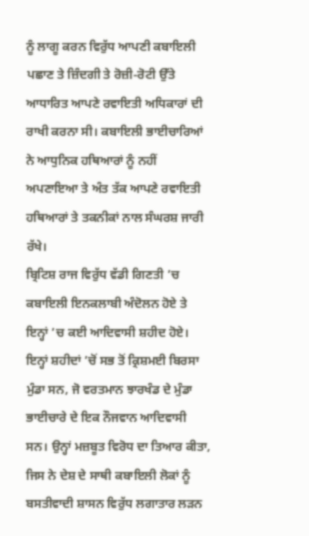ਨੂੰ ਲਾਗੂ ਕਰਨ ਵਿਰੁੱਧ ਆਪਣੀ ਕਬਾਇਲੀ ਪਛਾਣ ਤੇ ਜ਼ਿੰਦਗੀ ਤੇ ਰੋਜ਼ੀ-ਰੋਟੀ ਉੱਤੇ ਆਧਾਰਿਤ ਆਪਣੇ ਰਵਾਇਤੀ ਅਧਿਕਾਰਾਂ ਦੀ ਰਾਖੀ ਕਰਨਾ ਸੀ। ਕਬਾਇਲੀ ਭਾਈਚਾਰਿਆਂ ਨੇ ਆਧੁਨਿਕ ਹਥਿਆਰਾਂ ਨੂੰ ਨਹੀਂ ਅਪਣਾਇਆ ਤੇ ਅੰਤ ਤੱਕ ਆਪਣੇ ਰਵਾਇਤੀ ਹਥਿਆਰਾਂ ਤੇ ਤਕਨੀਕਾਂ ਨਾਲ ਸੰਘਰਸ਼ ਜਾਰੀ ਰੱਖੇ।
ਬ੍ਰਿਟਿਸ਼ ਰਾਜ ਵਿਰੁੱਧ ਵੱਡੀ ਗਿਣਤੀ ’ਚ ਕਬਾਇਲੀ ਇਨਕਲਾਬੀ ਅੰਦੋਲਨ ਹੋਏ ਤੇ ਇਨ੍ਹਾਂ ’ਚ ਕਈ ਆਦਿਵਾਸੀ ਸ਼ਹੀਦ ਹੋਏ। ਇਨ੍ਹਾਂ ਸ਼ਹੀਦਾਂ ’ਚੋਂ ਸਭ ਤੋਂ ਕ੍ਰਿਸ਼ਮਈ ਬਿਰਸਾ ਮੁੰਡਾ ਸਨ, ਜੋ ਵਰਤਮਾਨ ਝਾਰਖੰਡ ਦੇ ਮੁੰਡਾ ਭਾਈਚਾਰੇ ਦੇ ਇਕ ਨੌਜਵਾਨ ਆਦਿਵਾਸੀ ਸਨ। ਉਨ੍ਹਾਂ ਮਜ਼ਬੂਤ ਵਿਰੋਧ ਦਾ ਤਿਆਰ ਕੀਤਾ, ਜਿਸ ਨੇ ਦੇਸ਼ ਦੇ ਸਾਥੀ ਕਬਾਇਲੀ ਲੋਕਾਂ ਨੂੰ ਬਸਤੀਵਾਦੀ ਸ਼ਾਸਨ ਵਿਰੁੱਧ ਲਗਾਤਾਰ ਲੜਨ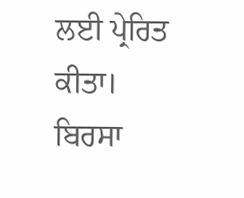ਲਈ ਪ੍ਰੇਰਿਤ ਕੀਤਾ।
ਬਿਰਸਾ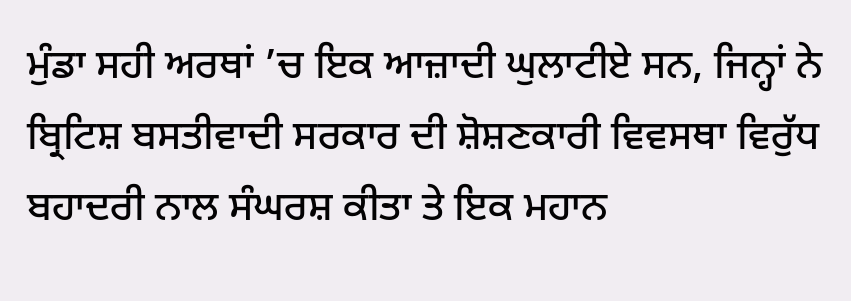ਮੁੰਡਾ ਸਹੀ ਅਰਥਾਂ ’ਚ ਇਕ ਆਜ਼ਾਦੀ ਘੁਲਾਟੀਏ ਸਨ, ਜਿਨ੍ਹਾਂ ਨੇ ਬ੍ਰਿਟਿਸ਼ ਬਸਤੀਵਾਦੀ ਸਰਕਾਰ ਦੀ ਸ਼ੋਸ਼ਣਕਾਰੀ ਵਿਵਸਥਾ ਵਿਰੁੱਧ ਬਹਾਦਰੀ ਨਾਲ ਸੰਘਰਸ਼ ਕੀਤਾ ਤੇ ਇਕ ਮਹਾਨ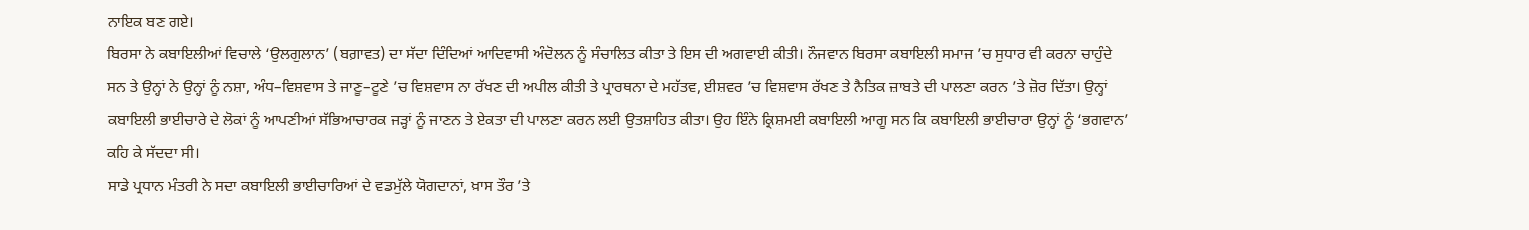ਨਾਇਕ ਬਣ ਗਏ।
ਬਿਰਸਾ ਨੇ ਕਬਾਇਲੀਆਂ ਵਿਚਾਲੇ ‘ਉਲਗੁਲਾਨ’ (ਬਗ਼ਾਵਤ) ਦਾ ਸੱਦਾ ਦਿੰਦਿਆਂ ਆਦਿਵਾਸੀ ਅੰਦੋਲਨ ਨੂੰ ਸੰਚਾਲਿਤ ਕੀਤਾ ਤੇ ਇਸ ਦੀ ਅਗਵਾਈ ਕੀਤੀ। ਨੌਜਵਾਨ ਬਿਰਸਾ ਕਬਾਇਲੀ ਸਮਾਜ ’ਚ ਸੁਧਾਰ ਵੀ ਕਰਨਾ ਚਾਹੁੰਦੇ ਸਨ ਤੇ ਉਨ੍ਹਾਂ ਨੇ ਉਨ੍ਹਾਂ ਨੂੰ ਨਸ਼ਾ, ਅੰਧ–ਵਿਸ਼ਵਾਸ ਤੇ ਜਾਣੂ–ਟੂਣੇ ’ਚ ਵਿਸ਼ਵਾਸ ਨਾ ਰੱਖਣ ਦੀ ਅਪੀਲ ਕੀਤੀ ਤੇ ਪ੍ਰਾਰਥਨਾ ਦੇ ਮਹੱਤਵ, ਈਸ਼ਵਰ ’ਚ ਵਿਸ਼ਵਾਸ ਰੱਖਣ ਤੇ ਨੈਤਿਕ ਜ਼ਾਬਤੇ ਦੀ ਪਾਲਣਾ ਕਰਨ ’ਤੇ ਜ਼ੋਰ ਦਿੱਤਾ। ਉਨ੍ਹਾਂ ਕਬਾਇਲੀ ਭਾਈਚਾਰੇ ਦੇ ਲੋਕਾਂ ਨੂੰ ਆਪਣੀਆਂ ਸੱਭਿਆਚਾਰਕ ਜੜ੍ਹਾਂ ਨੂੰ ਜਾਣਨ ਤੇ ਏਕਤਾ ਦੀ ਪਾਲਣਾ ਕਰਨ ਲਈ ਉਤਸ਼ਾਹਿਤ ਕੀਤਾ। ਉਹ ਇੰਨੇ ਕ੍ਰਿਸ਼ਮਈ ਕਬਾਇਲੀ ਆਗੂ ਸਨ ਕਿ ਕਬਾਇਲੀ ਭਾਈਚਾਰਾ ਉਨ੍ਹਾਂ ਨੂੰ ‘ਭਗਵਾਨ’ ਕਹਿ ਕੇ ਸੱਦਦਾ ਸੀ।
ਸਾਡੇ ਪ੍ਰਧਾਨ ਮੰਤਰੀ ਨੇ ਸਦਾ ਕਬਾਇਲੀ ਭਾਈਚਾਰਿਆਂ ਦੇ ਵਡਮੁੱਲੇ ਯੋਗਦਾਨਾਂ, ਖ਼ਾਸ ਤੌਰ ’ਤੇ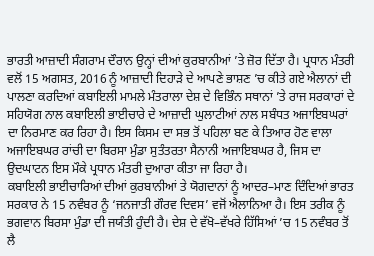ਭਾਰਤੀ ਆਜ਼ਾਦੀ ਸੰਗਰਾਮ ਦੌਰਾਨ ਉਨ੍ਹਾਂ ਦੀਆਂ ਕੁਰਬਾਨੀਆਂ ’ਤੇ ਜ਼ੋਰ ਦਿੱਤਾ ਹੈ। ਪ੍ਰਧਾਨ ਮੰਤਰੀ ਵਲੋਂ 15 ਅਗਸਤ, 2016 ਨੂੰ ਆਜ਼ਾਦੀ ਦਿਹਾੜੇ ਦੇ ਆਪਣੇ ਭਾਸ਼ਣ ’ਚ ਕੀਤੇ ਗਏ ਐਲਾਨਾਂ ਦੀ ਪਾਲਣਾ ਕਰਦਿਆਂ ਕਬਾਇਲੀ ਮਾਮਲੇ ਮੰਤਰਾਲਾ ਦੇਸ਼ ਦੇ ਵਿਭਿੰਨ ਸਥਾਨਾਂ ’ਤੇ ਰਾਜ ਸਰਕਾਰਾਂ ਦੇ ਸਹਿਯੋਗ ਨਾਲ ਕਬਾਇਲੀ ਭਾਈਚਾਰੇ ਦੇ ਆਜ਼ਾਦੀ ਘੁਲਾਟੀਆਂ ਨਾਲ ਸਬੰਧਤ ਅਜਾਇਬਘਰਾਂ ਦਾ ਨਿਰਮਾਣ ਕਰ ਰਿਹਾ ਹੈ। ਇਸ ਕਿਸਮ ਦਾ ਸਭ ਤੋਂ ਪਹਿਲਾ ਬਣ ਕੇ ਤਿਆਰ ਹੋਣ ਵਾਲਾ ਅਜਾਇਬਘਰ ਰਾਂਚੀ ਦਾ ਬਿਰਸਾ ਮੁੰਡਾ ਸੁਤੰਤਰਤਾ ਸੈਨਾਨੀ ਅਜਾਇਬਘਰ ਹੈ, ਜਿਸ ਦਾ ਉਦਘਾਟਨ ਇਸ ਮੌਕੇ ਪ੍ਰਧਾਨ ਮੰਤਰੀ ਦੁਆਰਾ ਕੀਤਾ ਜਾ ਰਿਹਾ ਹੈ।
ਕਬਾਇਲੀ ਭਾਈਚਾਰਿਆਂ ਦੀਆਂ ਕੁਰਬਾਨੀਆਂ ਤੇ ਯੋਗਦਾਨਾਂ ਨੂੰ ਆਦਰ–ਮਾਣ ਦਿੰਦਿਆਂ ਭਾਰਤ ਸਰਕਾਰ ਨੇ 15 ਨਵੰਬਰ ਨੂੰ ‘ਜਨਜਾਤੀ ਗੌਰਵ ਦਿਵਸ’ ਵਜੋਂ ਐਲਾਨਿਆ ਹੈ। ਇਸ ਤਰੀਕ ਨੂੰ ਭਗਵਾਨ ਬਿਰਸਾ ਮੁੰਡਾ ਦੀ ਜਯੰਤੀ ਹੁੰਦੀ ਹੈ। ਦੇਸ਼ ਦੇ ਵੱਖੋ–ਵੱਖਰੇ ਹਿੱਸਿਆਂ ’ਚ 15 ਨਵੰਬਰ ਤੋਂ ਲੈ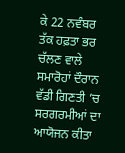ਕੇ 22 ਨਵੰਬਰ ਤੱਕ ਹਫ਼ਤਾ ਭਰ ਚੱਲਣ ਵਾਲੇ ਸਮਾਰੋਹਾਂ ਦੌਰਾਨ ਵੱਡੀ ਗਿਣਤੀ ’ਚ ਸਰਗਰਮੀਆਂ ਦਾ ਆਯੋਜਨ ਕੀਤਾ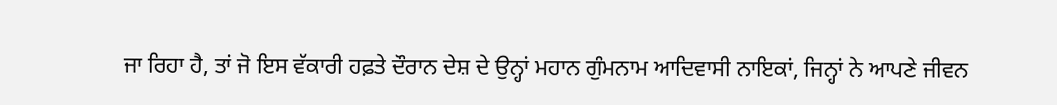ਜਾ ਰਿਹਾ ਹੈ, ਤਾਂ ਜੋ ਇਸ ਵੱਕਾਰੀ ਹਫ਼ਤੇ ਦੌਰਾਨ ਦੇਸ਼ ਦੇ ਉਨ੍ਹਾਂ ਮਹਾਨ ਗੁੰਮਨਾਮ ਆਦਿਵਾਸੀ ਨਾਇਕਾਂ, ਜਿਨ੍ਹਾਂ ਨੇ ਆਪਣੇ ਜੀਵਨ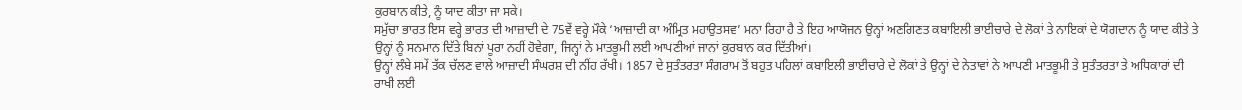ਕੁਰਬਾਨ ਕੀਤੇ, ਨੂੰ ਯਾਦ ਕੀਤਾ ਜਾ ਸਕੇ।
ਸਮੁੱਚਾ ਭਾਰਤ ਇਸ ਵਰ੍ਹੇ ਭਾਰਤ ਦੀ ਆਜ਼ਾਦੀ ਦੇ 75ਵੇਂ ਵਰ੍ਹੇ ਮੌਕੇ ‘ਆਜ਼ਾਦੀ ਕਾ ਅੰਮ੍ਰਿਤ ਮਹਾਉਤਸਵ’ ਮਨਾ ਰਿਹਾ ਹੈ ਤੇ ਇਹ ਆਯੋਜਨ ਉਨ੍ਹਾਂ ਅਣਗਿਣਤ ਕਬਾਇਲੀ ਭਾਈਚਾਰੇ ਦੇ ਲੋਕਾਂ ਤੇ ਨਾਇਕਾਂ ਦੇ ਯੋਗਦਾਨ ਨੂੰ ਯਾਦ ਕੀਤੇ ਤੇ ਉਨ੍ਹਾਂ ਨੂੰ ਸਨਮਾਨ ਦਿੱਤੇ ਬਿਨਾਂ ਪੂਰਾ ਨਹੀਂ ਹੋਵੇਗਾ, ਜਿਨ੍ਹਾਂ ਨੇ ਮਾਤਭੂਮੀ ਲਈ ਆਪਣੀਆਂ ਜਾਨਾਂ ਕੁਰਬਾਨ ਕਰ ਦਿੱਤੀਆਂ।
ਉਨ੍ਹਾਂ ਲੰਬੇ ਸਮੇਂ ਤੱਕ ਚੱਲਣ ਵਾਲੇ ਆਜ਼ਾਦੀ ਸੰਘਰਸ਼ ਦੀ ਨੀਂਹ ਰੱਖੀ। 1857 ਦੇ ਸੁਤੰਤਰਤਾ ਸੰਗਰਾਮ ਤੋਂ ਬਹੁਤ ਪਹਿਲਾਂ ਕਬਾਇਲੀ ਭਾਈਚਾਰੇ ਦੇ ਲੋਕਾਂ ਤੇ ਉਨ੍ਹਾਂ ਦੇ ਨੇਤਾਵਾਂ ਨੇ ਆਪਣੀ ਮਾਤਭੂਮੀ ਤੇ ਸੁਤੰਤਰਤਾ ਤੇ ਅਧਿਕਾਰਾਂ ਦੀ ਰਾਖੀ ਲਈ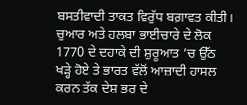ਬਸਤੀਵਾਦੀ ਤਾਕਤ ਵਿਰੁੱਧ ਬਗ਼ਾਵਤ ਕੀਤੀ। ਚੁਆਰ ਅਤੇ ਹਲਬਾ ਭਾਈਚਾਰੇ ਦੇ ਲੋਕ 1770 ਦੇ ਦਹਾਕੇ ਦੀ ਸ਼ੁਰੂਆਤ ’ਚ ਉੱਠ ਖੜ੍ਹੇ ਹੋਏ ਤੇ ਭਾਰਤ ਵੱਲੋਂ ਆਜ਼ਾਦੀ ਹਾਸਲ ਕਰਨ ਤੱਕ ਦੇਸ਼ ਭਰ ਦੇ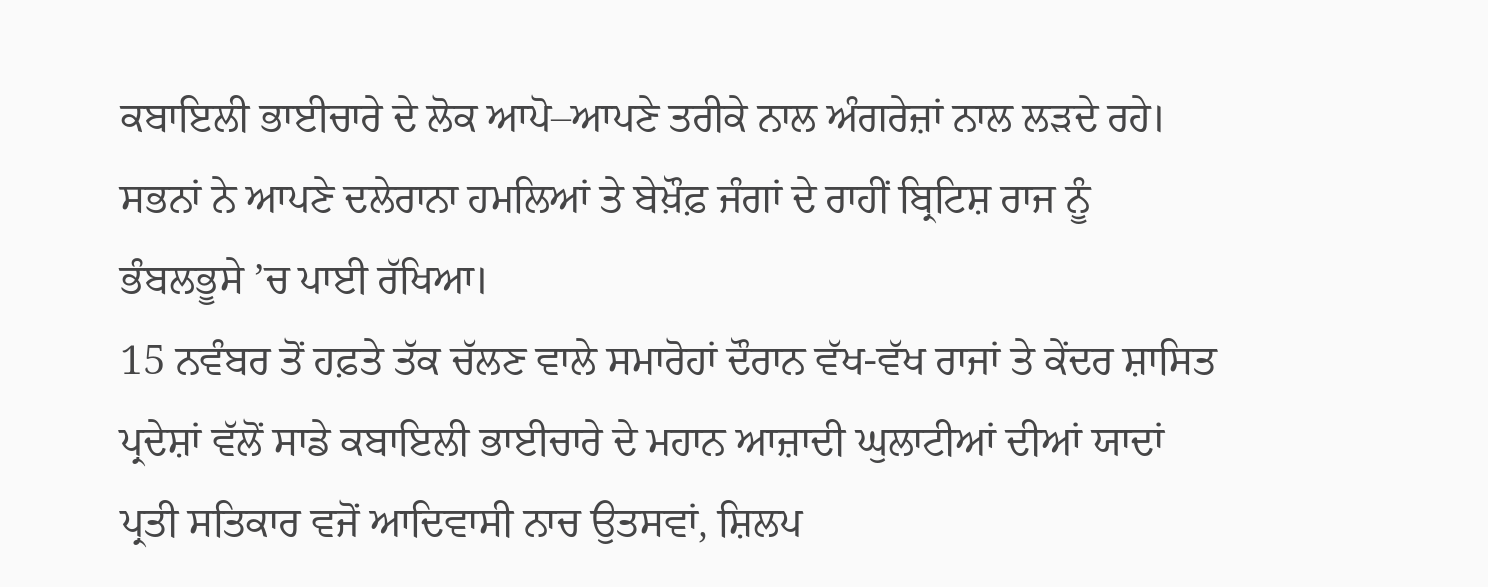ਕਬਾਇਲੀ ਭਾਈਚਾਰੇ ਦੇ ਲੋਕ ਆਪੋ–ਆਪਣੇ ਤਰੀਕੇ ਨਾਲ ਅੰਗਰੇਜ਼ਾਂ ਨਾਲ ਲੜਦੇ ਰਹੇ।
ਸਭਨਾਂ ਨੇ ਆਪਣੇ ਦਲੇਰਾਨਾ ਹਮਲਿਆਂ ਤੇ ਬੇਖ਼ੌਫ਼ ਜੰਗਾਂ ਦੇ ਰਾਹੀਂ ਬ੍ਰਿਟਿਸ਼ ਰਾਜ ਨੂੰ ਭੰਬਲਭੂਸੇ ’ਚ ਪਾਈ ਰੱਖਿਆ।
15 ਨਵੰਬਰ ਤੋਂ ਹਫ਼ਤੇ ਤੱਕ ਚੱਲਣ ਵਾਲੇ ਸਮਾਰੋਹਾਂ ਦੌਰਾਨ ਵੱਖ-ਵੱਖ ਰਾਜਾਂ ਤੇ ਕੇਂਦਰ ਸ਼ਾਸਿਤ ਪ੍ਰਦੇਸ਼ਾਂ ਵੱਲੋਂ ਸਾਡੇ ਕਬਾਇਲੀ ਭਾਈਚਾਰੇ ਦੇ ਮਹਾਨ ਆਜ਼ਾਦੀ ਘੁਲਾਟੀਆਂ ਦੀਆਂ ਯਾਦਾਂ ਪ੍ਰਤੀ ਸਤਿਕਾਰ ਵਜੋਂ ਆਦਿਵਾਸੀ ਨਾਚ ਉਤਸਵਾਂ, ਸ਼ਿਲਪ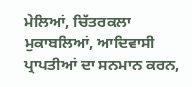ਮੇਲਿਆਂ, ਚਿੱਤਰਕਲਾ ਮੁਕਾਬਲਿਆਂ, ਆਦਿਵਾਸੀ ਪ੍ਰਾਪਤੀਆਂ ਦਾ ਸਨਮਾਨ ਕਰਨ,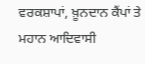ਵਰਕਸ਼ਾਪਾਂ, ਖ਼ੂਨਦਾਨ ਕੈਂਪਾਂ ਤੇ ਮਹਾਨ ਆਦਿਵਾਸੀ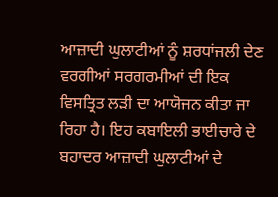ਆਜ਼ਾਦੀ ਘੁਲਾਟੀਆਂ ਨੂੰ ਸ਼ਰਧਾਂਜਲੀ ਦੇਣ ਵਰਗੀਆਂ ਸਰਗਰਮੀਆਂ ਦੀ ਇਕ ਵਿਸਤ੍ਰਿਤ ਲੜੀ ਦਾ ਆਯੋਜਨ ਕੀਤਾ ਜਾ ਰਿਹਾ ਹੈ। ਇਹ ਕਬਾਇਲੀ ਭਾਈਚਾਰੇ ਦੇ ਬਹਾਦਰ ਆਜ਼ਾਦੀ ਘੁਲਾਟੀਆਂ ਦੇ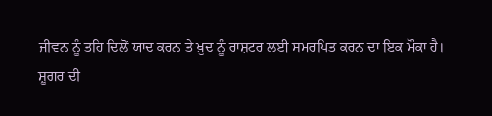ਜੀਵਨ ਨੂੰ ਤਹਿ ਦਿਲੋਂ ਯਾਦ ਕਰਨ ਤੇ ਖ਼ੁਦ ਨੂੰ ਰਾਸ਼ਟਰ ਲਈ ਸਮਰਪਿਤ ਕਰਨ ਦਾ ਇਕ ਮੌਕਾ ਹੈ।
ਸ਼ੂਗਰ ਦੀ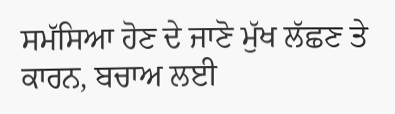ਸਮੱਸਿਆ ਹੋਣ ਦੇ ਜਾਣੋ ਮੁੱਖ ਲੱਛਣ ਤੇ ਕਾਰਨ, ਬਚਾਅ ਲਈ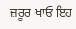ਜ਼ਰੂਰ ਖਾਓ ਇਹ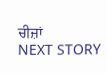ਚੀਜ਼ਾਂ
NEXT STORY